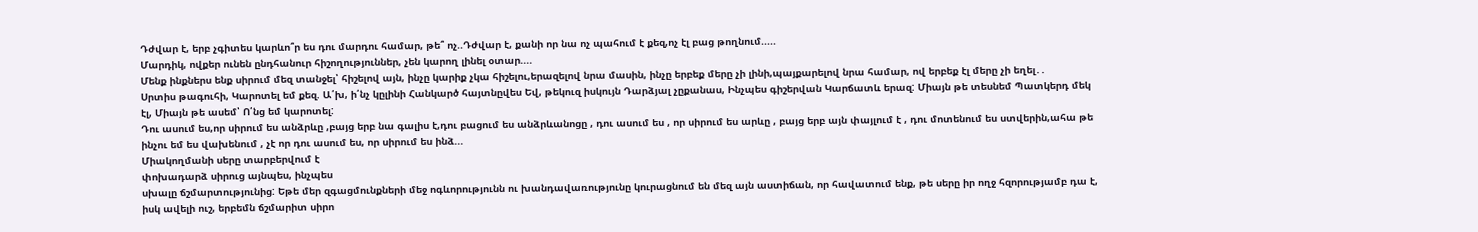Դժվար է, երբ չգիտես կարևո՞ր ես դու մարդու համար, թե՞ ոչ..Դժվար է, քանի որ նա ոչ պահում է քեզ,ոչ էլ բաց թողնում.....
Մարդիկ, ովքեր ունեն ընդհանուր հիշողություններ, չեն կարող լինել օտար....
Մենք ինքներս ենք սիրում մեզ տանջել՝ հիշելով այն, ինչը կարիք չկա հիշելու,երազելով նրա մասին, ինչը երբեք մերը չի լինի,պայքարելով նրա համար, ով երբեք էլ մերը չի եղել․․
Սրտիս թագուհի, Կարոտել եմ քեզ. Ա՛խ, ի՛նչ կըլինի Հանկարծ հայտնըվես Եվ, թեկուզ իսկույն Դարձյալ չըքանաս, Ինչպես գիշերվան Կարճատև երազ: Միայն թե տեսնեմ Պատկերդ մեկ էլ, Միայն թե ասեմ՝ Ո՛նց եմ կարոտել:
Դու ասում ես,որ սիրում ես անձրևը ,բայց երբ նա գալիս է,դու բացում ես անձրևանոցը , դու ասում ես , որ սիրում ես արևը , բայց երբ այն փայլում է , դու մոտենում ես ստվերին,ահա թե ինչու եմ ես վախենում , չէ որ դու ասում ես, որ սիրում ես ինձ...
Միակողմանի սերը տարբերվում է
փոխադարձ սիրուց այնպես, ինչպես
սխալը ճշմարտությունից: Եթե մեր զգացմունքների մեջ ոգևորությունն ու խանդավառությունը կուրացնում են մեզ այն աստիճան, որ հավատում ենք, թե սերը իր ողջ հզորությամբ դա է, իսկ ավելի ուշ, երբեմն ճշմարիտ սիրո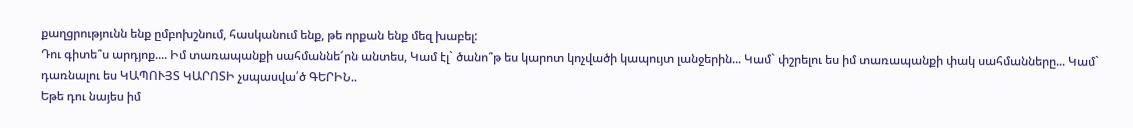քաղցրությունն ենք ըմբոխշնում, հասկանում ենք, թե որքան ենք մեզ խաբել:
Դու գիտե՞ս արդյոք.... Իմ տառապանքի սահմաննե՜րն անտես, Կամ էլ` ծանո՞թ ես կարոտ կոչվածի կապույտ լանջերին... Կամ` փշրելու ես իմ տառապանքի փակ սահմանները... Կամ` դառնալու ես ԿԱՊՈՒՅՏ ԿԱՐՈՏԻ չսպասվա՛ծ ԳԵՐԻՆ..
Եթե դու նայես իմ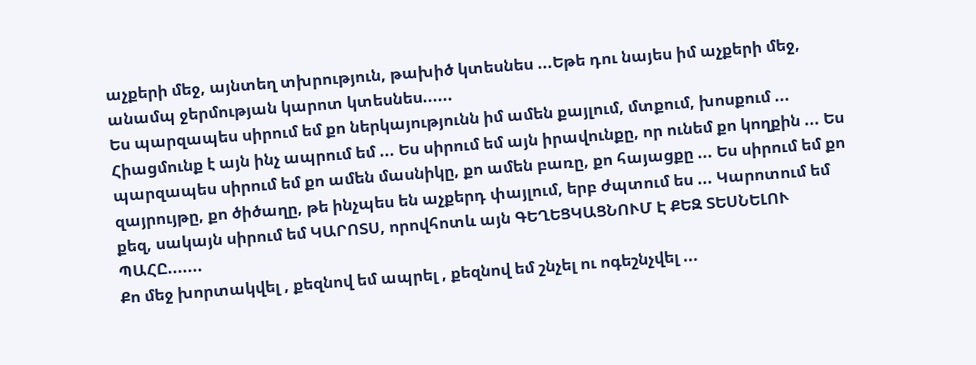աչքերի մեջ, այնտեղ տխրություն, թախիծ կտեսնես ...Եթե դու նայես իմ աչքերի մեջ, անամպ ջերմության կարոտ կտեսնես......
Ես պարզապես սիրում եմ քո ներկայությունն իմ ամեն քայլում, մտքում, խոսքում ... Հիացմունք է այն ինչ ապրում եմ ... Ես սիրում եմ այն իրավունքը, որ ունեմ քո կողքին ... Ես պարզապես սիրում եմ քո ամեն մասնիկը, քո ամեն բառը, քո հայացքը ... Ես սիրում եմ քո զայրույթը, քո ծիծաղը, թե ինչպես են աչքերդ փայլում, երբ ժպտում ես ... Կարոտում եմ քեզ, սակայն սիրում եմ ԿԱՐՈՏՍ, որովհոտև այն ԳԵՂԵՑԿԱՑՆՈՒՄ Է ՔԵԶ ՏԵՍՆԵԼՈՒ ՊԱՀԸ.......
Քո մեջ խորտակվել , քեզնով եմ ապրել , քեզնով եմ շնչել ու ոգեշնչվել ...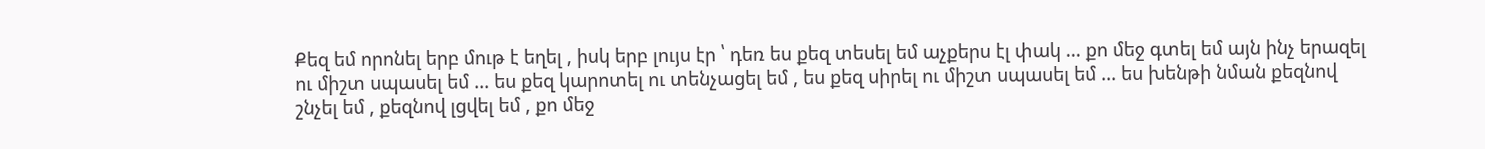Քեզ եմ որոնել երբ մութ է եղել , իսկ երբ լույս էր ՝ դեռ ես քեզ տեսել եմ աչքերս էլ փակ ... քո մեջ գտել եմ այն ինչ երազել ու միշտ սպասել եմ ... ես քեզ կարոտել ու տենչացել եմ , ես քեզ սիրել ու միշտ սպասել եմ ... ես խենթի նման քեզնով շնչել եմ , քեզնով լցվել եմ , քո մեջ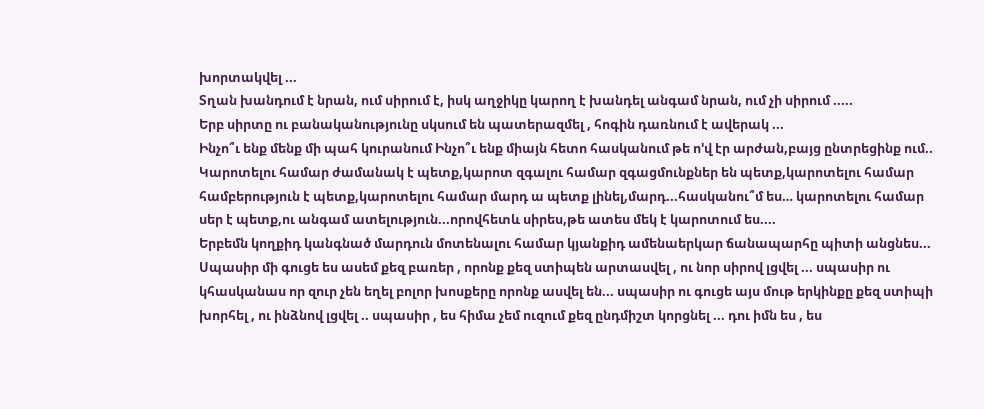խորտակվել ...
Տղան խանդում է նրան, ում սիրում է, իսկ աղջիկը կարող է խանդել անգամ նրան, ում չի սիրում .....
Երբ սիրտը ու բանականությունը սկսում են պատերազմել , հոգին դառնում է ավերակ ...
Ինչո՞ւ ենք մենք մի պահ կուրանում Ինչո՞ւ ենք միայն հետո հասկանում թե ո'վ էր արժան,բայց ընտրեցինք ում..
Կարոտելու համար ժամանակ է պետք,կարոտ զգալու համար զգացմունքներ են պետք,կարոտելու համար համբերություն է պետք,կարոտելու համար մարդ ա պետք լինել,մարդ...հասկանու՞մ ես… կարոտելու համար սեր է պետք,ու անգամ ատելություն...որովհետև սիրես,թե ատես մեկ է կարոտում ես....
Երբեմն կողքիդ կանգնած մարդուն մոտենալու համար կյանքիդ ամենաերկար ճանապարհը պիտի անցնես...
Սպասիր մի գուցե ես ասեմ քեզ բառեր , որոնք քեզ ստիպեն արտասվել , ու նոր սիրով լցվել ... սպասիր ու կհասկանաս որ զուր չեն եղել բոլոր խոսքերը որոնք ասվել են... սպասիր ու գուցե այս մութ երկինքը քեզ ստիպի խորհել , ու ինձնով լցվել .. սպասիր , ես հիմա չեմ ուզում քեզ ընդմիշտ կորցնել ... դու իմն ես , ես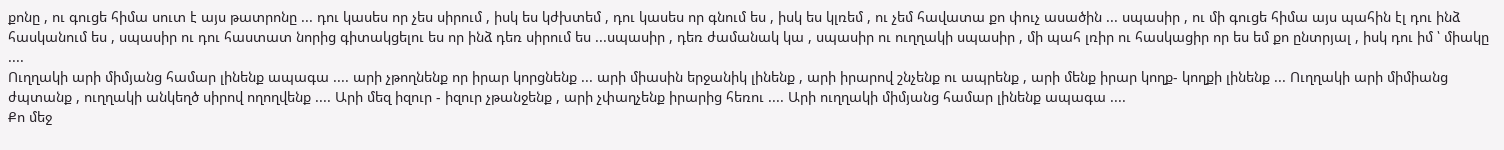քոնը , ու գուցե հիմա սուտ է այս թատրոնը ... դու կասես որ չես սիրում , իսկ ես կժխտեմ , դու կասես որ գնում ես , իսկ ես կլռեմ , ու չեմ հավատա քո փուչ ասածին ... սպասիր , ու մի գուցե հիմա այս պահին էլ դու ինձ հասկանում ես , սպասիր ու դու հաստատ նորից գիտակցելու ես որ ինձ դեռ սիրում ես ...սպասիր , դեռ ժամանակ կա , սպասիր ու ուղղակի սպասիր , մի պահ լռիր ու հասկացիր որ ես եմ քո ընտրյալ , իսկ դու իմ ՝ միակը ....
Ուղղակի արի միմյանց համար լինենք ապագա .... արի չթողնենք որ իրար կորցնենք ... արի միասին երջանիկ լինենք , արի իրարով շնչենք ու ապրենք , արի մենք իրար կողք- կողքի լինենք ... Ուղղակի արի միմիանց ժպտանք , ուղղակի անկեղծ սիրով ողողվենք .... Արի մեզ իզուր - իզուր չթանջենք , արի չփաղչենք իրարից հեռու .... Արի ուղղակի միմյանց համար լինենք ապագա ....
Քո մեջ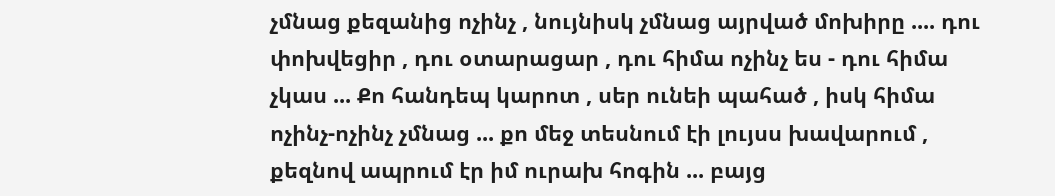չմնաց քեզանից ոչինչ , նույնիսկ չմնաց այրված մոխիրը .... դու փոխվեցիր , դու օտարացար , դու հիմա ոչինչ ես - դու հիմա չկաս ... Քո հանդեպ կարոտ , սեր ունեի պահած , իսկ հիմա ոչինչ-ոչինչ չմնաց ... քո մեջ տեսնում էի լույսս խավարում , քեզնով ապրում էր իմ ուրախ հոգին ... բայց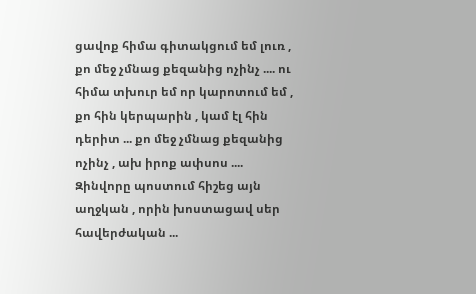ցավոք հիմա գիտակցում եմ լուռ , քո մեջ չմնաց քեզանից ոչինչ .... ու հիմա տխուր եմ որ կարոտում եմ , քո հին կերպարին , կամ էլ հին դերիտ ... քո մեջ չմնաց քեզանից ոչինչ , ախ իրոք ափսոս ....
Զինվորը պոստում հիշեց այն աղջկան , որին խոստացավ սեր հավերժական ...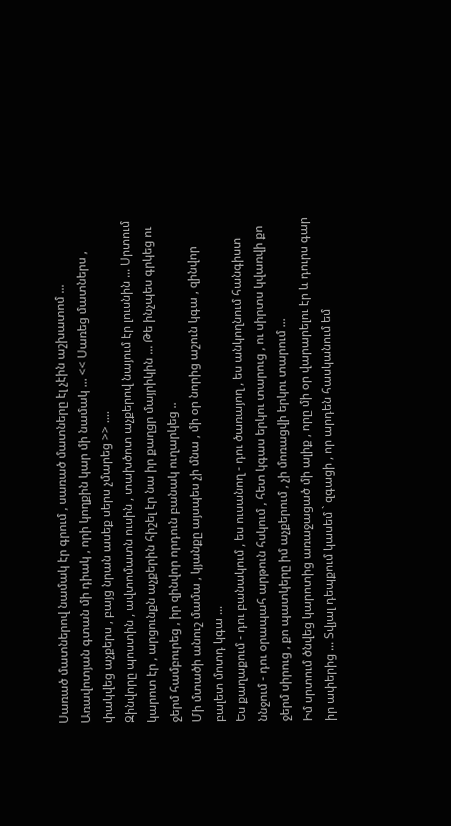Սառած մատներով նամակ էր գրում , սառած մատները էլ չէին աշխատոմ ... Առավոտյան գտան մի դիակ , որի կողքին կար մի նամակ ... << Սառեց մատներս , փակվեց աչքերս , բայց նրան ասեք սերս չմարեց >> ....
Զինվորը պոստին , ավտոմատն ուսին , տախծոտ աչքերով նայում էր լուսնին ... Սրտում կարոտ էր , արցունքն աչքերին հիշել էր նա իր քաղցր մայրիկին ... Թե ինչպես գրկեց ու ջերմ համբուրեց , իր զինվոր որդուն բանակ ուղարկեց ..
Մի մտածի անուշ մամա , կյանքը այսպես չի մնա , մի օր նորից աշուն կգա , զինվոր բալետ մոտդ կգա ...
Ես քաղաքում - դու բանակում , ես ուսանող - դու ծառայող , ես անկողնում հանգիստ ննջում - դու օրապահ արթուն հսկում , հետ կգաս երկու տարուց , ու սիրտս կվառվի քո ջերմ սիրուց , քո պատկերը իմ աչքերում , չի մոռացվի երկու տարում ...
Իմ սրտում ծնվեց կարոտից առաջացած մի ալիք , որը մի օր վարարելու էր և դուրս գար իր ափերից ... Տվյալ դեպքում կասեմ ` զգացի , որ արդեն հասկանում եմ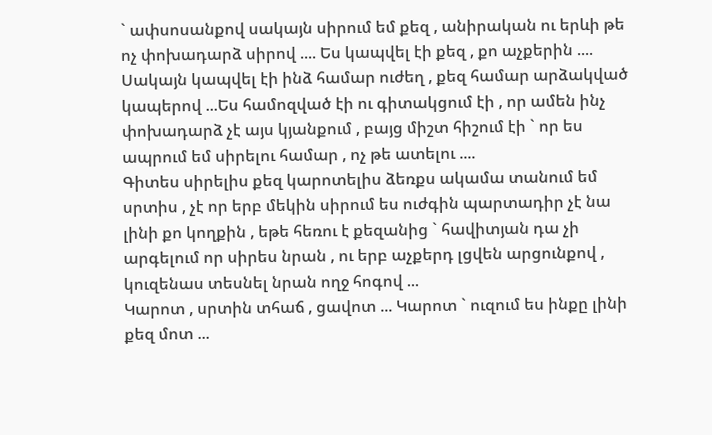` ափսոսանքով սակայն սիրում եմ քեզ , անիրական ու երևի թե ոչ փոխադարձ սիրով .... Ես կապվել էի քեզ , քո աչքերին .... Սակայն կապվել էի ինձ համար ուժեղ , քեզ համար արձակված կապերով ...Ես համոզված էի ու գիտակցում էի , որ ամեն ինչ փոխադարձ չէ այս կյանքում , բայց միշտ հիշում էի ` որ ես ապրում եմ սիրելու համար , ոչ թե ատելու ....
Գիտես սիրելիս քեզ կարոտելիս ձեռքս ակամա տանում եմ սրտիս , չէ որ երբ մեկին սիրում ես ուժգին պարտադիր չէ նա լինի քո կողքին , եթե հեռու է քեզանից ` հավիտյան դա չի արգելում որ սիրես նրան , ու երբ աչքերդ լցվեն արցունքով , կուզենաս տեսնել նրան ողջ հոգով ...
Կարոտ , սրտին տհաճ , ցավոտ ... Կարոտ ` ուզում ես ինքը լինի քեզ մոտ ...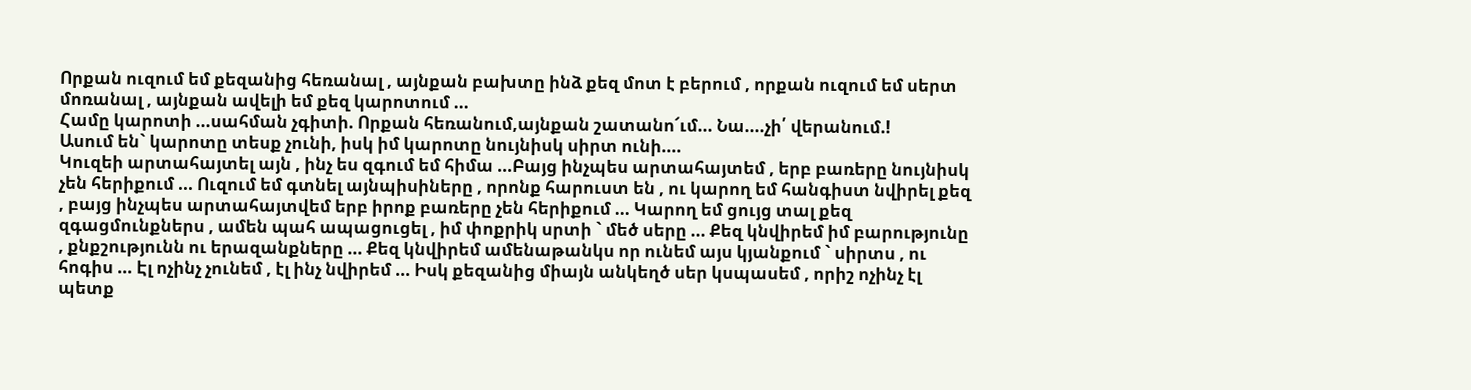Որքան ուզում եմ քեզանից հեռանալ , այնքան բախտը ինձ քեզ մոտ է բերում , որքան ուզում եմ սերտ մոռանալ , այնքան ավելի եմ քեզ կարոտում ...
Համը կարոտի ...սահման չգիտի. Որքան հեռանում,այնքան շատանո՜ւմ... Նա....չի՛ վերանում.!
Ասում են` կարոտը տեսք չունի, իսկ իմ կարոտը նույնիսկ սիրտ ունի....
Կուզեի արտահայտել այն , ինչ ես զգում եմ հիմա ...Բայց ինչպես արտահայտեմ , երբ բառերը նույնիսկ չեն հերիքում ... Ուզում եմ գտնել այնպիսիները , որոնք հարուստ են , ու կարող եմ հանգիստ նվիրել քեզ , բայց ինչպես արտահայտվեմ երբ իրոք բառերը չեն հերիքում ... Կարող եմ ցույց տալ քեզ զգացմունքներս , ամեն պահ ապացուցել , իմ փոքրիկ սրտի ` մեծ սերը ... Քեզ կնվիրեմ իմ բարությունը , քնքշությունն ու երազանքները ... Քեզ կնվիրեմ ամենաթանկս որ ունեմ այս կյանքում ` սիրտս , ու հոգիս ... Էլ ոչինչ չունեմ , էլ ինչ նվիրեմ ... Իսկ քեզանից միայն անկեղծ սեր կսպասեմ , որիշ ոչինչ էլ պետք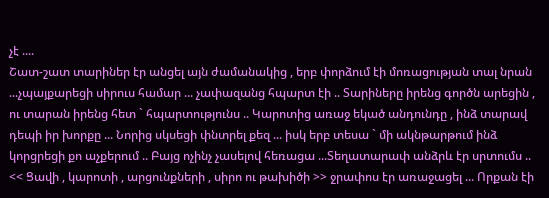չէ ....
Շատ-շատ տարիներ էր անցել այն ժամանակից , երբ փորձում էի մոռացության տալ նրան ...չպայքարեցի սիրուս համար ... չափազանց հպարտ էի .. Տարիները իրենց գործն արեցին , ու տարան իրենց հետ ` հպարտությունս .. Կարոտից առաջ եկած անդունդը , ինձ տարավ դեպի իր խորքը ... Նորից սկսեցի փնտրել քեզ ... իսկ երբ տեսա ` մի ակնթարթում ինձ կորցրեցի քո աչքերում .. Բայց ոչինչ չասելով հեռացա ...Տեղատարափ անձրև էր սրտումս .. << Ցավի , կարոտի , արցունքների , սիրո ու թախիծի >> ջրափոս էր առաջացել ... Որքան էի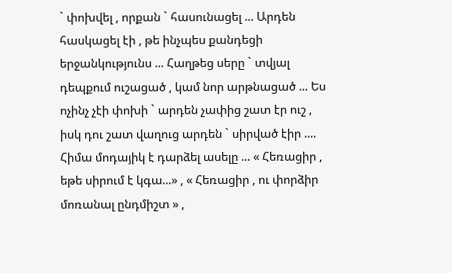` փոխվել , որքան ` հասունացել ... Արդեն հասկացել էի , թե ինչպես քանդեցի երջանկությունս ... Հաղթեց սերը ` տվյալ դեպքում ուշացած , կամ նոր արթնացած ... Ես ոչինչ չէի փոխի ` արդեն չափից շատ էր ուշ , իսկ դու շատ վաղուց արդեն ` սիրված էիր ....
Հիմա մոդայիկ է դարձել ասելը ... « Հեռացիր , եթե սիրում է կգա...» , « Հեռացիր , ու փորձիր մոռանալ ընդմիշտ » ,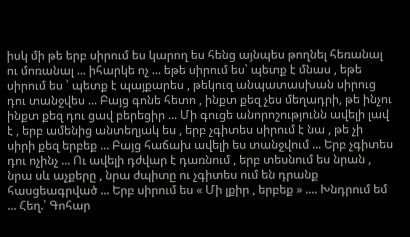իսկ մի թե երբ սիրում ես կարող ես հենց այնպես թողնել հեռանալ ու մոռանալ ... իհարկե ոչ ... եթե սիրում ես՝ պետք է մնաս , եթե սիրում ես ՝ պետք է պայքարես , թեկուզ անպատասխան սիրուց դու տանջվես ... Բայց գոնե հետո , ինքտ քեզ չես մեղադրի, թե ինչու ինքտ քեզ դու ցավ բերեցիր ... Մի գուցե անորոշությունն ավելի լավ է , երբ ամենից անտեղյակ ես , երբ չգիտես սիրում է նա , թե չի սիրի քեզ երբեք ... Բայց հաճախ ավելի ես տանջվում ... Երբ չգիտես դու ոչինչ ... Ու ավելի դժվար է դառնում , երբ տեսնում ես նրան , նրա սև աչքերը , նրա ժպիտը ու չգիտես ում են դրանք հասցեագրված ... Երբ սիրում ես « Մի լքիր , երբեք » .... Խնդրում եմ ... Հեղ.՝ Գոհար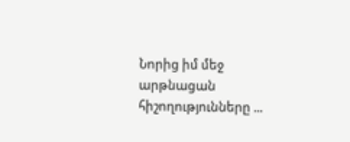Նորից իմ մեջ արթնացան հիշողությունները ...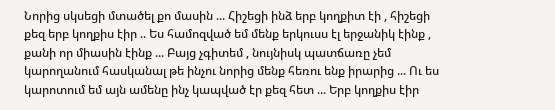Նորից սկսեցի մտածել քո մասին ... Հիշեցի ինձ երբ կողքիտ էի , հիշեցի քեզ երբ կողքիս էիր .. Ես համոզված եմ մենք երկուսս էլ երջանիկ էինք , քանի որ միասին էինք ... Բայց չգիտեմ , նույնիսկ պատճառը չեմ կարողանում հասկանալ թե ինչու նորից մենք հեռու ենք իրարից ... Ու ես կարոտում եմ այն ամենը ինչ կապված էր քեզ հետ ... Երբ կողքիս էիր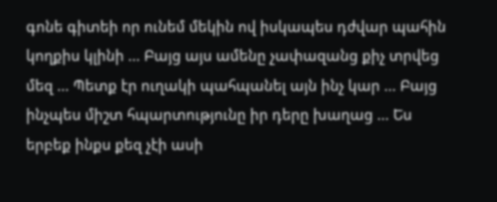գոնե գիտեի որ ունեմ մեկին ով իսկապես դժվար պահին կողքիս կլինի ... Բայց այս ամենը չափազանց քիչ տրվեց մեզ ... Պետք էր ուղակի պահպանել այն ինչ կար ... Բայց ինչպես միշտ հպարտությունը իր դերը խաղաց ... Ես երբեք ինքս քեզ չէի ասի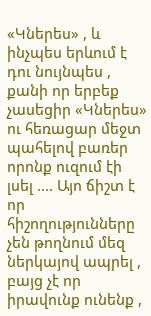«Կներես» , և ինչպես երևում է դու նույնպես , քանի որ երբեք չասեցիր «Կներես» ու հեռացար մեջտ պահելով բառեր որոնք ուզում էի լսել .... Այո ճիշտ է որ հիշողությունները չեն թողնում մեզ ներկայով ապրել , բայց չէ որ իրավունք ունենք ,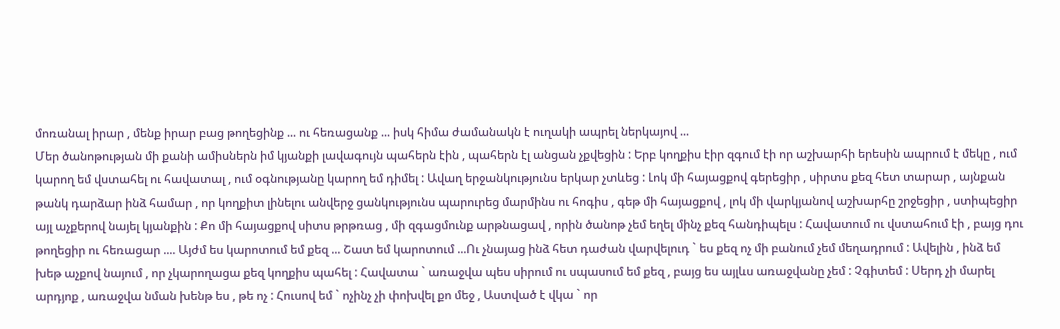մոռանալ իրար , մենք իրար բաց թողեցինք ... ու հեռացանք ... իսկ հիմա ժամանակն է ուղակի ապրել ներկայով ...
Մեր ծանոթության մի քանի ամիսներն իմ կյանքի լավագույն պահերն էին , պահերն էլ անցան չքվեցին : Երբ կողքիս էիր զգում էի որ աշխարհի երեսին ապրում է մեկը , ում կարող եմ վստահել ու հավատալ , ում օգնությանը կարող եմ դիմել : Ավաղ երջանկությունս երկար չտևեց : Լոկ մի հայացքով գերեցիր , սիրտս քեզ հետ տարար , այնքան թանկ դարձար ինձ համար , որ կողքիտ լինելու անվերջ ցանկությունս պարուրեց մարմինս ու հոգիս , գեթ մի հայացքով , լոկ մի վարկյանով աշխարհը շրջեցիր , ստիպեցիր այլ աչքերով նայել կյանքին : Քո մի հայացքով սիտս թրթռաց , մի զգացմունք արթնացավ , որին ծանոթ չեմ եղել մինչ քեզ հանդիպելս : Հավատում ու վստահում էի , բայց դու թողեցիր ու հեռացար .... Այժմ ես կարոտում եմ քեզ ... Շատ եմ կարոտում ...Ու չնայաց ինձ հետ դաժան վարվելուդ ` ես քեզ ոչ մի բանում չեմ մեղադրում : Ավելին , ինձ եմ խեթ աչքով նայում , որ չկարողացա քեզ կողքիս պահել : Հավատա ` առաջվա պես սիրում ու սպասում եմ քեզ , բայց ես այլևս առաջվանը չեմ : Չգիտեմ : Սերդ չի մարել արդյոք , առաջվա նման խենթ ես , թե ոչ : Հուսով եմ ` ոչինչ չի փոխվել քո մեջ , Աստված է վկա ` որ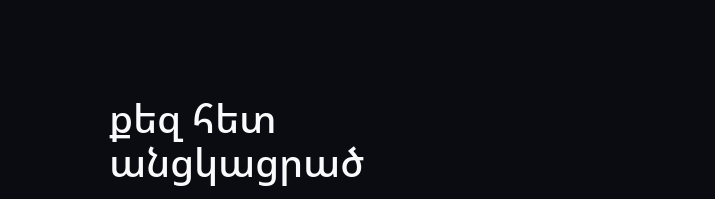քեզ հետ անցկացրած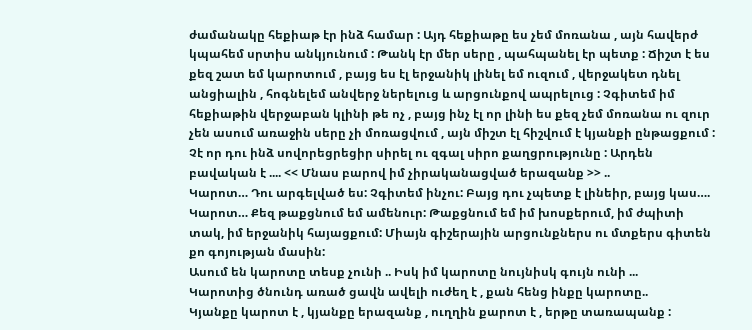ժամանակը հեքիաթ էր ինձ համար : Այդ հեքիաթը ես չեմ մոռանա , այն հավերժ կպահեմ սրտիս անկյունում : Թանկ էր մեր սերը , պահպանել էր պետք : Ճիշտ է ես քեզ շատ եմ կարոտում , բայց ես էլ երջանիկ լինել եմ ուզում , վերջակետ դնել անցիալին , հոգնելեմ անվերջ ներելուց և արցունքով ապրելուց : Չգիտեմ իմ հեքիաթին վերջաբան կլինի թե ոչ , բայց ինչ էլ որ լինի ես քեզ չեմ մոռանա ու զուր չեն ասում առաջին սերը չի մոռացվում , այն միշտ էլ հիշվում է կյանքի ընթացքում : Չէ որ դու ինձ սովորեցրեցիր սիրել ու զգալ սիրո քաղցրությունը : Արդեն բավական է .... << Մնաս բարով իմ չիրականացված երազանք >> ..
Կարոտ… Դու արգելված ես: Չգիտեմ ինչու: Բայց դու չպետք է լինեիր, բայց կաս…. Կարոտ… Քեզ թաքցնում եմ ամենուր: Թաքցնում եմ իմ խոսքերում, իմ ժպիտի տակ, իմ երջանիկ հայացքում: Միայն գիշերային արցունքներս ու մտքերս գիտեն քո գոյության մասին:
Ասում են կարոտը տեսք չունի .. Իսկ իմ կարոտը նույնիսկ գույն ունի ...
Կարոտից ծնունդ առած ցավն ավելի ուժեղ է , քան հենց ինքը կարոտը..
Կյանքը կարոտ է , կյանքը երազանք , ուղղին քարոտ է , երթը տառապանք :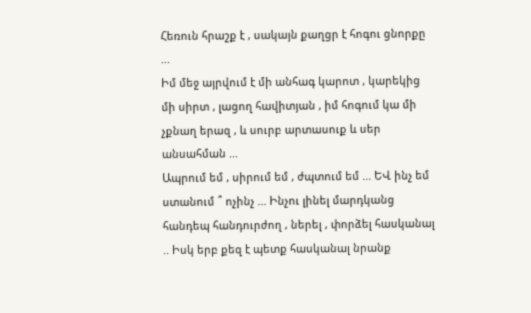Հեռուն հրաշք է , սակայն քաղցր է հոգու ցնորքը ...
Իմ մեջ այրվում է մի անհագ կարոտ , կարեկից մի սիրտ , լացող հավիտյան , իմ հոգում կա մի չքնաղ երազ , և սուրբ արտասուք և սեր անսահման ...
Ապրում եմ , սիրում եմ , ժպտում եմ ... ԵՎ ինչ եմ ստանում ՞ ոչինչ ... Ինչու լինել մարդկանց հանդեպ հանդուրժող , ներել , փորձել հասկանալ .. Իսկ երբ քեզ է պետք հասկանալ նրանք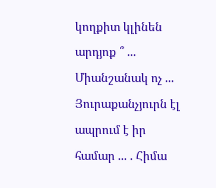կողքիտ կլինեն արդյոք ՞ ... Միանշանակ ոչ ... Յուրաքանչյուրն էլ ապրում է իր համար ... . Հիմա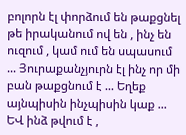բոլորն էլ փորձում են թաքցնել թե իրականում ով են , ինչ են ուզում , կամ ում են սպասում ... Յուրաքանչյուրն էլ ինչ որ մի բան թաքցնում է ... Եղեք այնպիսին ինչպիսին կաք ... ԵՎ ինձ թվում է ,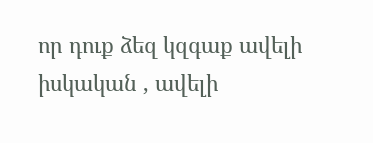որ դուք ձեզ կզգաք ավելի իսկական , ավելի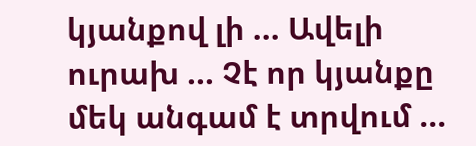կյանքով լի ... Ավելի ուրախ ... Չէ որ կյանքը մեկ անգամ է տրվում ...